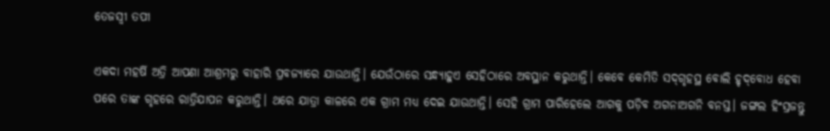ତେଜସ୍ବୀ ତପୀ

ଏକଦା ମହର୍ଷି ଅତ୍ରି ଆପଣା ଆଶ୍ରମରୁ ବାହାରି ପ୍ରବଜ୍ୟାରେ ଯାଉଥାନ୍ତି। ଯେଉଁଠାରେ ସନ୍ଧ୍ୟାହୁଏ ସେହିଠାରେ ଅବସ୍ଥାନ କରୁଥାନ୍ତି। କେବେ କେମିତି ସଦ୍‌ଗୃହସ୍ଥ ବୋଲି ହୃଦ୍‌ବୋଧ ହେବା ପରେ ତାଙ୍କ ଗୃହରେ ରାତ୍ରିଯାପନ କରୁଥାନ୍ତି। ଥରେ ଯାତ୍ରା କାଳରେ ଏକ ଗ୍ରାମ ମଧ୍ୟ ଦେଇ ଯାଉଥାନ୍ତି। ସେହି ଗ୍ରାମ ପାରିହେଲେ ଆଗକୁ ପଡ଼ିବ ଅଗନାଅଗନି ବନସ୍ତ। ଜଙ୍ଗଲ ହିଂସ୍ରଜନ୍ତୁ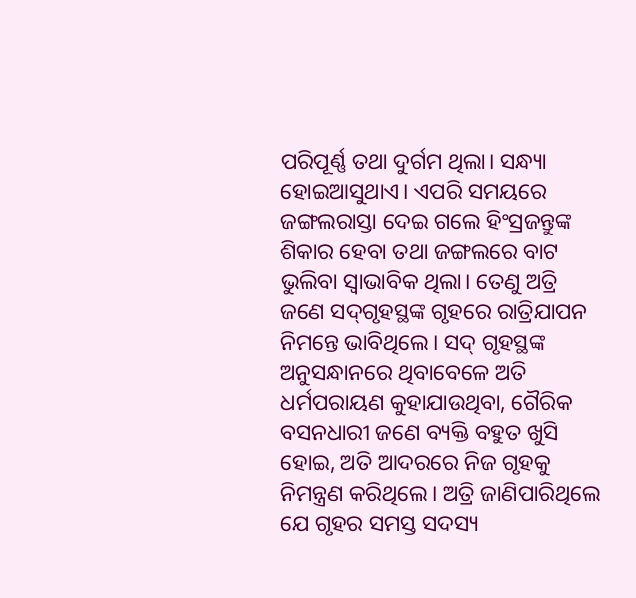ପରିପୂର୍ଣ୍ଣ ତଥା ଦୁର୍ଗମ ଥିଲା। ସନ୍ଧ୍ୟା ହୋଇଆସୁଥାଏ। ଏପରି ସମୟରେ ଜଙ୍ଗଲରାସ୍ତା ଦେଇ ଗଲେ ହିଂସ୍ରଜନ୍ତୁଙ୍କ ଶିକାର ହେବା ତଥା ଜଙ୍ଗଲରେ ବାଟ ଭୁଲିବା ସ୍ବାଭାବିକ ଥିଲା। ତେଣୁ ଅତ୍ରି ଜଣେ ସଦ୍‌ଗୃହସ୍ଥଙ୍କ ଗୃହରେ ରାତ୍ରିଯାପନ ନିମନ୍ତେ ଭାବିଥିଲେ। ସଦ୍‌ ଗୃହସ୍ଥଙ୍କ ଅନୁସନ୍ଧାନରେ ଥିବାବେଳେ ଅତି ଧର୍ମପରାୟଣ କୁହାଯାଉଥିବା, ଗୈରିକ ବସନଧାରୀ ଜଣେ ବ୍ୟକ୍ତି ବହୁତ ଖୁସି ହୋଇ, ଅତି ଆଦରରେ ନିଜ ଗୃହକୁ ନିମନ୍ତ୍ରଣ କରିଥିଲେ। ଅତ୍ରି ଜାଣିପାରିଥିଲେ ଯେ ଗୃହର ସମସ୍ତ ସଦସ୍ୟ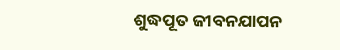ଶୁଦ୍ଧପୂତ ଜୀବନଯାପନ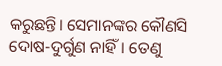କରୁଛନ୍ତି। ସେମାନଙ୍କର କୌଣସି ଦୋଷ-ଦୁର୍ଗୁଣ ନାହିଁ। ତେଣୁ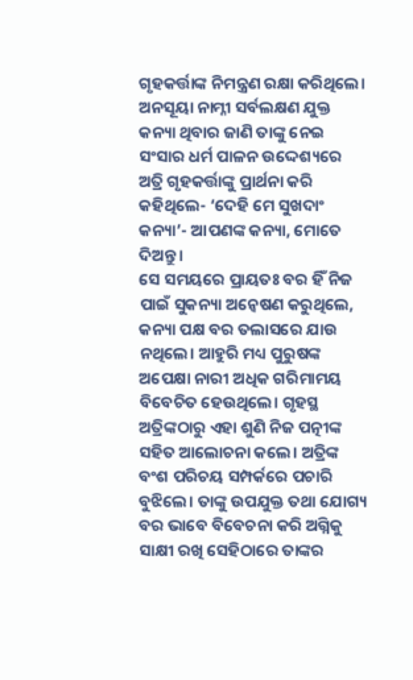ଗୃହକର୍ତ୍ତାଙ୍କ ନିମନ୍ତ୍ରଣ ରକ୍ଷା କରିଥିଲେ। ଅନସୂୟା ନାମ୍ନୀ ସର୍ବଲକ୍ଷଣ ଯୁକ୍ତ କନ୍ୟା ଥିବାର ଜାଣି ତାଙ୍କୁ ନେଇ ସଂସାର ଧର୍ମ ପାଳନ ଉଦ୍ଦେଶ୍ୟରେ ଅତ୍ରି ଗୃହକର୍ତ୍ତାଙ୍କୁ ପ୍ରାର୍ଥନା କରି କହିଥିଲେ- ‘ଦେହି ମେ ସୁଖଦାଂ କନ୍ୟା’- ଆପଣଙ୍କ କନ୍ୟା, ମୋତେ ଦିଅନ୍ତୁ।
ସେ ସମୟରେ ପ୍ରାୟତଃ ବର ହିଁ ନିଜ ପାଇଁ ସୁକନ୍ୟା ଅନ୍ବେଷଣ କରୁଥିଲେ, କନ୍ୟା ପକ୍ଷ ବର ତଲାସରେ ଯାଉ ନଥିଲେ। ଆହୁରି ମଧ୍ୟ ପୁରୁଷଙ୍କ ଅପେକ୍ଷା ନାରୀ ଅଧିକ ଗରିମାମୟ ବିବେଚିତ ହେଉଥିଲେ। ଗୃହସ୍ଥ ଅତ୍ରିଙ୍କଠାରୁ ଏହା ଶୁଣି ନିଜ ପତ୍ନୀଙ୍କ ସହିତ ଆଲୋଚନା କଲେ। ଅତ୍ରିଙ୍କ ବଂଶ ପରିଚୟ ସମ୍ପର୍କରେ ପଚାରି ବୁଝିଲେ। ତାଙ୍କୁ ଉପଯୁକ୍ତ ତଥା ଯୋଗ୍ୟ ବର ଭାବେ ବିବେଚନା କରି ଅଗ୍ନିକୁ ସାକ୍ଷୀ ରଖି ସେହିଠାରେ ତାଙ୍କର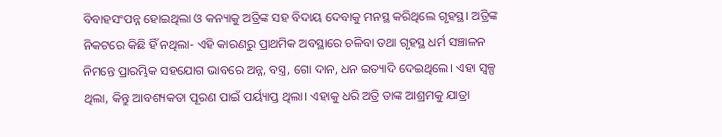ବିବାହସଂପନ୍ନ ହୋଇଥିଲା ଓ କନ୍ୟାକୁ ଅତ୍ରିଙ୍କ ସହ ବିଦାୟ ଦେବାକୁ ମନସ୍ଥ କରିଥିଲେ ଗୃହସ୍ଥ। ଅତ୍ରିଙ୍କ ନିକଟରେ କିଛି ହିଁ ନଥିଲା- ଏହି କାରଣରୁ ପ୍ରାଥମିକ ଅବସ୍ଥାରେ ଚଳିବା ତଥା ଗୃହସ୍ଥ ଧର୍ମ ସଞ୍ଚାଳନ ନିମନ୍ତେ ପ୍ରାରମ୍ଭିକ ସହଯୋଗ ଭାବରେ ଅନ୍ନ, ବସ୍ତ୍ର, ଗୋ ଦାନ, ଧନ ଇତ୍ୟାଦି ଦେଇଥିଲେ। ଏହା ସ୍ବଳ୍ପ ଥିଲା, କିନ୍ତୁ ଆବଶ୍ୟକତା ପୂରଣ ପାଇଁ ପର୍ୟ୍ୟାପ୍ତ ଥିଲା। ଏହାକୁ ଧରି ଅତ୍ରି ତାଙ୍କ ଆଶ୍ରମକୁ ଯାତ୍ରା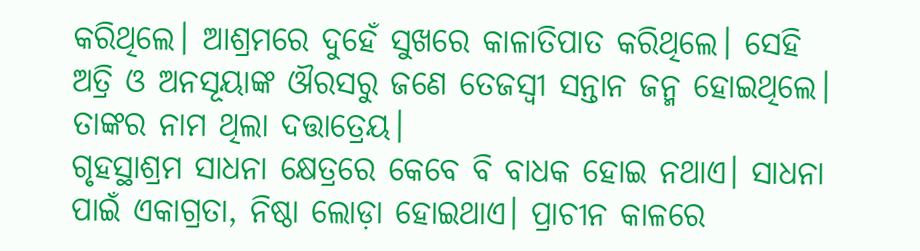କରିଥିଲେ। ଆଶ୍ରମରେ ଦୁହେଁ ସୁଖରେ କାଳାତିପାତ କରିଥିଲେ। ସେହି ଅତ୍ରି ଓ ଅନସୂୟାଙ୍କ ଔରସରୁ ଜଣେ ତେଜସ୍ବୀ ସନ୍ତାନ ଜନ୍ମ ହୋଇଥିଲେ। ତାଙ୍କର ନାମ ଥିଲା ଦତ୍ତାତ୍ରେୟ।
ଗୃହସ୍ଥାଶ୍ରମ ସାଧନା କ୍ଷେତ୍ରରେ କେବେ ବି ବାଧକ ହୋଇ ନଥାଏ। ସାଧନା ପାଇଁ ଏକାଗ୍ରତା, ନିଷ୍ଠା ଲୋଡ଼ା ହୋଇଥାଏ। ପ୍ରାଚୀନ କାଳରେ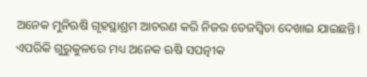ଅନେକ ମୁନିଋଷି ଗୃହସ୍ଥାଶ୍ରମ ଆଚରଣ କରି ନିଜର ତେଜସ୍ବିତା ଦେଖାଇ ଯାଇଛନ୍ତି। ଏପରିକି ଗୁରୁକୁଳରେ ମଧ୍ୟ ଅନେକ ଋଷି ସପତ୍ନୀକ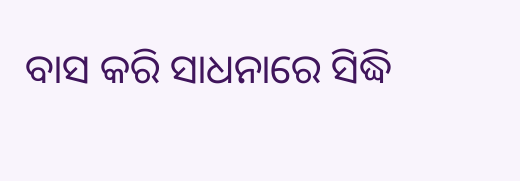ବାସ କରି ସାଧନାରେ ସିଦ୍ଧି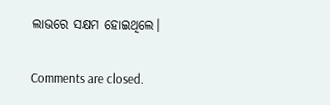ଲାଭରେ ସକ୍ଷମ ହୋଇଥିଲେ।

Comments are closed.